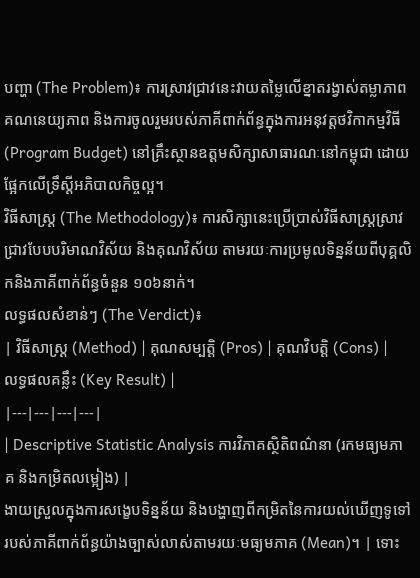បញ្ហា (The Problem)៖ ការស្រាវជ្រាវនេះវាយតម្លៃលើខ្នាតរង្វាស់តម្លាភាព គណនេយ្យភាព និងការចូលរួមរបស់ភាគីពាក់ព័ន្ធក្នុងការអនុវត្តថវិកាកម្មវិធី (Program Budget) នៅគ្រឹះស្ថានឧត្តមសិក្សាសាធារណៈនៅកម្ពុជា ដោយផ្អែកលើទ្រឹស្តីអភិបាលកិច្ចល្អ។
វិធីសាស្ត្រ (The Methodology)៖ ការសិក្សានេះប្រើប្រាស់វិធីសាស្ត្រស្រាវជ្រាវបែបបរិមាណវិស័យ និងគុណវិស័យ តាមរយៈការប្រមូលទិន្នន័យពីបុគ្គលិកនិងភាគីពាក់ព័ន្ធចំនួន ១០៦នាក់។
លទ្ធផលសំខាន់ៗ (The Verdict)៖
| វិធីសាស្ត្រ (Method) | គុណសម្បត្តិ (Pros) | គុណវិបត្តិ (Cons) | លទ្ធផលគន្លឹះ (Key Result) |
|---|---|---|---|
| Descriptive Statistic Analysis ការវិភាគស្ថិតិពណ៌នា (រកមធ្យមភាគ និងកម្រិតលម្អៀង) |
ងាយស្រួលក្នុងការសង្ខេបទិន្នន័យ និងបង្ហាញពីកម្រិតនៃការយល់ឃើញទូទៅរបស់ភាគីពាក់ព័ន្ធយ៉ាងច្បាស់លាស់តាមរយៈមធ្យមភាគ (Mean)។ | ទោះ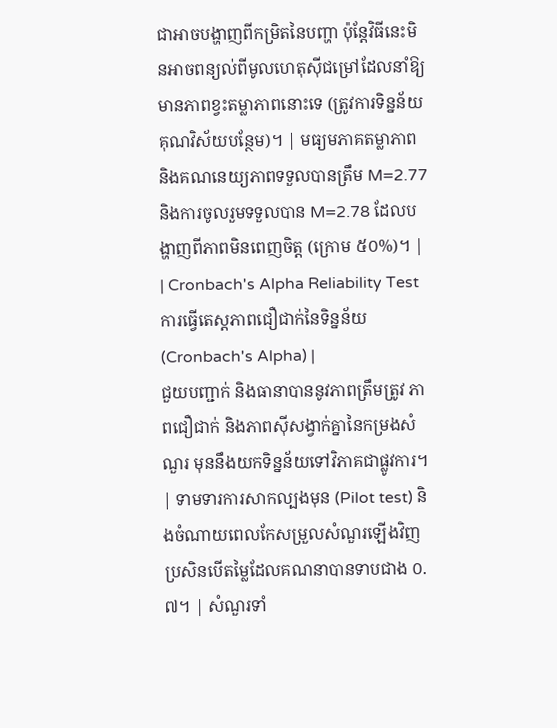ជាអាចបង្ហាញពីកម្រិតនៃបញ្ហា ប៉ុន្តែវិធីនេះមិនអាចពន្យល់ពីមូលហេតុស៊ីជម្រៅដែលនាំឱ្យមានភាពខ្វះតម្លាភាពនោះទេ (ត្រូវការទិន្នន័យគុណវិស័យបន្ថែម)។ | មធ្យមភាគតម្លាភាព និងគណនេយ្យភាពទទួលបានត្រឹម M=2.77 និងការចូលរួមទទួលបាន M=2.78 ដែលបង្ហាញពីភាពមិនពេញចិត្ត (ក្រោម ៥០%)។ |
| Cronbach's Alpha Reliability Test ការធ្វើតេស្តភាពជឿជាក់នៃទិន្នន័យ (Cronbach's Alpha) |
ជួយបញ្ជាក់ និងធានាបាននូវភាពត្រឹមត្រូវ ភាពជឿជាក់ និងភាពស៊ីសង្វាក់គ្នានៃកម្រងសំណួរ មុននឹងយកទិន្នន័យទៅវិភាគជាផ្លូវការ។ | ទាមទារការសាកល្បងមុន (Pilot test) និងចំណាយពេលកែសម្រួលសំណួរឡើងវិញ ប្រសិនបើតម្លៃដែលគណនាបានទាបជាង ០.៧។ | សំណួរទាំ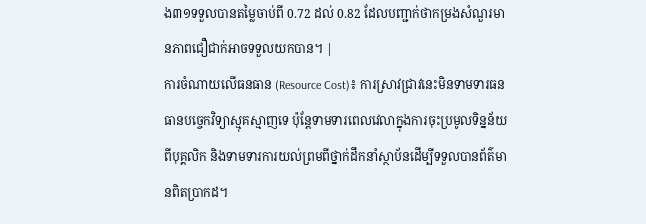ង៣១ទទួលបានតម្លៃចាប់ពី 0.72 ដល់ 0.82 ដែលបញ្ជាក់ថាកម្រងសំណួរមានភាពជឿជាក់អាចទទួលយកបាន។ |
ការចំណាយលើធនធាន (Resource Cost)៖ ការស្រាវជ្រាវនេះមិនទាមទារធនធានបច្ចេកវិទ្យាស្មុគស្មាញទេ ប៉ុន្តែទាមទារពេលវេលាក្នុងការចុះប្រមូលទិន្នន័យពីបុគ្គលិក និងទាមទារការយល់ព្រមពីថ្នាក់ដឹកនាំស្ថាប័នដើម្បីទទួលបានព័ត៌មានពិតប្រាកដ។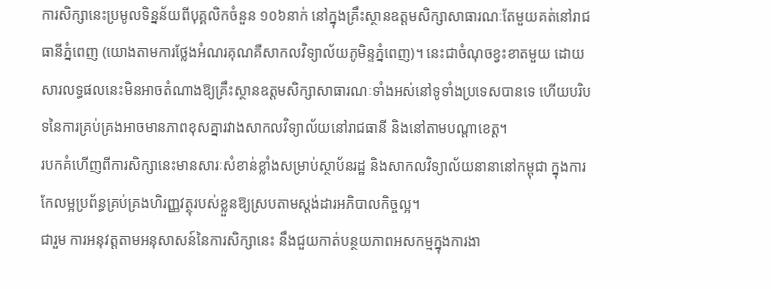ការសិក្សានេះប្រមូលទិន្នន័យពីបុគ្គលិកចំនួន ១០៦នាក់ នៅក្នុងគ្រឹះស្ថានឧត្តមសិក្សាសាធារណៈតែមួយគត់នៅរាជធានីភ្នំពេញ (យោងតាមការថ្លែងអំណរគុណគឺសាកលវិទ្យាល័យភូមិន្ទភ្នំពេញ)។ នេះជាចំណុចខ្វះខាតមួយ ដោយសារលទ្ធផលនេះមិនអាចតំណាងឱ្យគ្រឹះស្ថានឧត្តមសិក្សាសាធារណៈទាំងអស់នៅទូទាំងប្រទេសបានទេ ហើយបរិបទនៃការគ្រប់គ្រងអាចមានភាពខុសគ្នារវាងសាកលវិទ្យាល័យនៅរាជធានី និងនៅតាមបណ្តាខេត្ត។
របកគំហើញពីការសិក្សានេះមានសារៈសំខាន់ខ្លាំងសម្រាប់ស្ថាប័នរដ្ឋ និងសាកលវិទ្យាល័យនានានៅកម្ពុជា ក្នុងការកែលម្អប្រព័ន្ធគ្រប់គ្រងហិរញ្ញវត្ថុរបស់ខ្លួនឱ្យស្របតាមស្តង់ដារអភិបាលកិច្ចល្អ។
ជារួម ការអនុវត្តតាមអនុសាសន៍នៃការសិក្សានេះ នឹងជួយកាត់បន្ថយភាពអសកម្មក្នុងការងា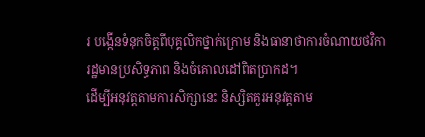រ បង្កើនទំនុកចិត្តពីបុគ្គលិកថ្នាក់ក្រោម និងធានាថាការចំណាយថវិការដ្ឋមានប្រសិទ្ធភាព និងចំគោលដៅពិតប្រាកដ។
ដើម្បីអនុវត្តតាមការសិក្សានេះ និស្សិតគួរអនុវត្តតាម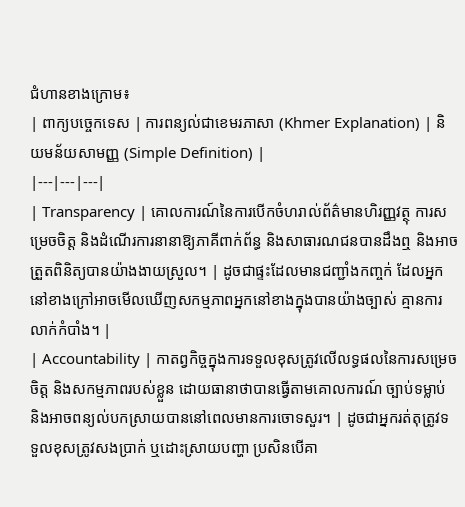ជំហានខាងក្រោម៖
| ពាក្យបច្ចេកទេស | ការពន្យល់ជាខេមរភាសា (Khmer Explanation) | និយមន័យសាមញ្ញ (Simple Definition) |
|---|---|---|
| Transparency | គោលការណ៍នៃការបើកចំហរាល់ព័ត៌មានហិរញ្ញវត្ថុ ការសម្រេចចិត្ត និងដំណើរការនានាឱ្យភាគីពាក់ព័ន្ធ និងសាធារណជនបានដឹងឮ និងអាចត្រួតពិនិត្យបានយ៉ាងងាយស្រួល។ | ដូចជាផ្ទះដែលមានជញ្ជាំងកញ្ចក់ ដែលអ្នកនៅខាងក្រៅអាចមើលឃើញសកម្មភាពអ្នកនៅខាងក្នុងបានយ៉ាងច្បាស់ គ្មានការលាក់កំបាំង។ |
| Accountability | កាតព្វកិច្ចក្នុងការទទួលខុសត្រូវលើលទ្ធផលនៃការសម្រេចចិត្ត និងសកម្មភាពរបស់ខ្លួន ដោយធានាថាបានធ្វើតាមគោលការណ៍ ច្បាប់ទម្លាប់ និងអាចពន្យល់បកស្រាយបាននៅពេលមានការចោទសួរ។ | ដូចជាអ្នករត់តុត្រូវទទួលខុសត្រូវសងប្រាក់ ឬដោះស្រាយបញ្ហា ប្រសិនបើគា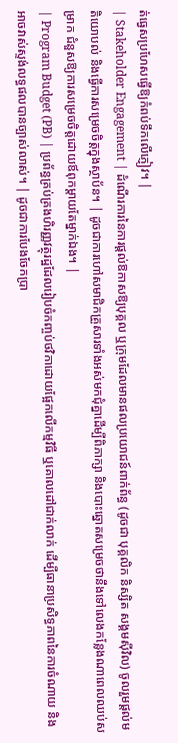ត់ធ្វេសប្រហែសធ្វើឱ្យកំពប់ទឹកលើភ្ញៀវ។ |
| Stakeholder Engagement | ដំណើរការនៃការផ្តល់ឱកាសឱ្យបុគ្គល ឬក្រុមដែលមានផលប្រយោជន៍ពាក់ព័ន្ធ (ដូចជា បុគ្គលិក និស្សិត សង្គមស៊ីវិល) ចូលរួមផ្តល់មតិយោបល់ និងធ្វើការសម្រេចចិត្តក្នុងស្ថាប័ន។ | ដូចជាការហៅសមាជិកគ្រួសារទាំងអស់មកជុំគ្នាដើម្បីពិភាក្សា និងបោះឆ្នោតសម្រេចថានឹងទៅលេងកន្លែងណាពេលឈប់សម្រាក ជំនួសឱ្យការសម្រេចចិត្តដោយឪពុកម្តាយតែម្នាក់ឯង។ |
| Program Budget (PB) | ប្រព័ន្ធគ្រប់គ្រងហិរញ្ញវត្ថុរដ្ឋដែលរៀបចំកញ្ចប់ថវិកាដោយផ្អែកលើកម្មវិធី ឬគោលដៅជាក់លាក់ ដើម្បីធានាប្រសិទ្ធភាពនៃការចំណាយ និងអាចវាស់ស្ទង់លទ្ធផលបានច្បាស់លាស់។ | ដូចជាការបែងចែកប្រា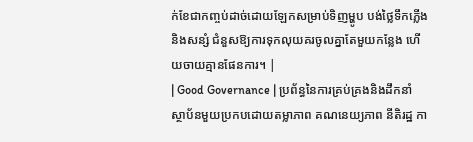ក់ខែជាកញ្ចប់ដាច់ដោយឡែកសម្រាប់ទិញម្ហូប បង់ថ្លៃទឹកភ្លើង និងសន្សំ ជំនួសឱ្យការទុកលុយគរចូលគ្នាតែមួយកន្លែង ហើយចាយគ្មានផែនការ។ |
| Good Governance | ប្រព័ន្ធនៃការគ្រប់គ្រងនិងដឹកនាំស្ថាប័នមួយប្រកបដោយតម្លាភាព គណនេយ្យភាព នីតិរដ្ឋ កា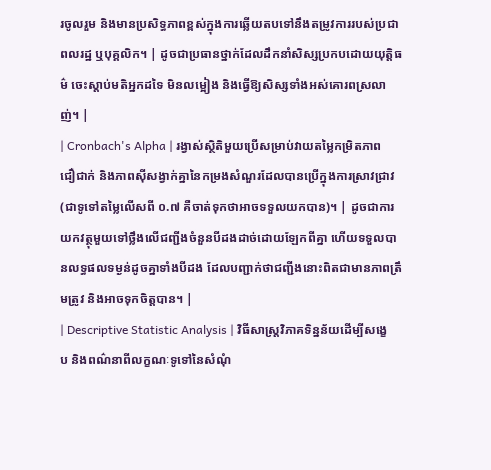រចូលរួម និងមានប្រសិទ្ធភាពខ្ពស់ក្នុងការឆ្លើយតបទៅនឹងតម្រូវការរបស់ប្រជាពលរដ្ឋ ឬបុគ្គលិក។ | ដូចជាប្រធានថ្នាក់ដែលដឹកនាំសិស្សប្រកបដោយយុត្តិធម៌ ចេះស្តាប់មតិអ្នកដទៃ មិនលម្អៀង និងធ្វើឱ្យសិស្សទាំងអស់គោរពស្រលាញ់។ |
| Cronbach's Alpha | រង្វាស់ស្ថិតិមួយប្រើសម្រាប់វាយតម្លៃកម្រិតភាពជឿជាក់ និងភាពស៊ីសង្វាក់គ្នានៃកម្រងសំណួរដែលបានប្រើក្នុងការស្រាវជ្រាវ (ជាទូទៅតម្លៃលើសពី ០.៧ គឺចាត់ទុកថាអាចទទួលយកបាន)។ | ដូចជាការយកវត្ថុមួយទៅថ្លឹងលើជញ្ជីងចំនួនបីដងដាច់ដោយឡែកពីគ្នា ហើយទទួលបានលទ្ធផលទម្ងន់ដូចគ្នាទាំងបីដង ដែលបញ្ជាក់ថាជញ្ជីងនោះពិតជាមានភាពត្រឹមត្រូវ និងអាចទុកចិត្តបាន។ |
| Descriptive Statistic Analysis | វិធីសាស្ត្រវិភាគទិន្នន័យដើម្បីសង្ខេប និងពណ៌នាពីលក្ខណៈទូទៅនៃសំណុំ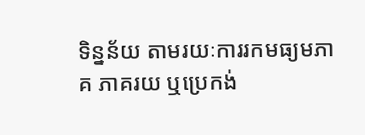ទិន្នន័យ តាមរយៈការរកមធ្យមភាគ ភាគរយ ឬប្រេកង់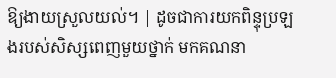ឱ្យងាយស្រួលយល់។ | ដូចជាការយកពិន្ទុប្រឡងរបស់សិស្សពេញមួយថ្នាក់ មកគណនា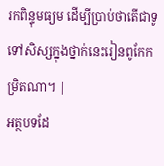រកពិន្ទុមធ្យម ដើម្បីប្រាប់ថាតើជាទូទៅសិស្សក្នុងថ្នាក់នេះរៀនពូកែកម្រិតណា។ |
អត្ថបទដែ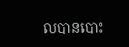លបានបោះ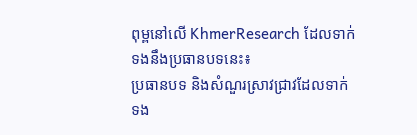ពុម្ពនៅលើ KhmerResearch ដែលទាក់ទងនឹងប្រធានបទនេះ៖
ប្រធានបទ និងសំណួរស្រាវជ្រាវដែលទាក់ទង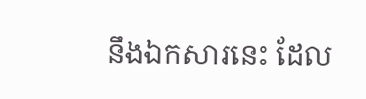នឹងឯកសារនេះ ដែល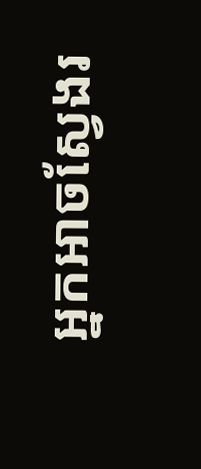អ្នកអាចស្វែងរ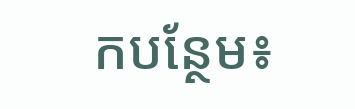កបន្ថែម៖